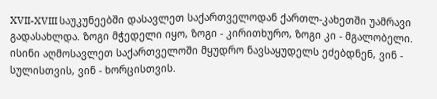XVII-XVIII საუკუნეებში დასავლეთ საქართველოდან ქართლ-კახეთში უამრავი გადასახლდა. ზოგი მჭედელი იყო, ზოგი - კირითხურო, ზოგი კი - მგალობელი.
ისინი აღმოსავლეთ საქართველოში მყუდრო ნავსაყუდელს ეძებდნენ, ვინ - სულისთვის, ვინ - ხორცისთვის.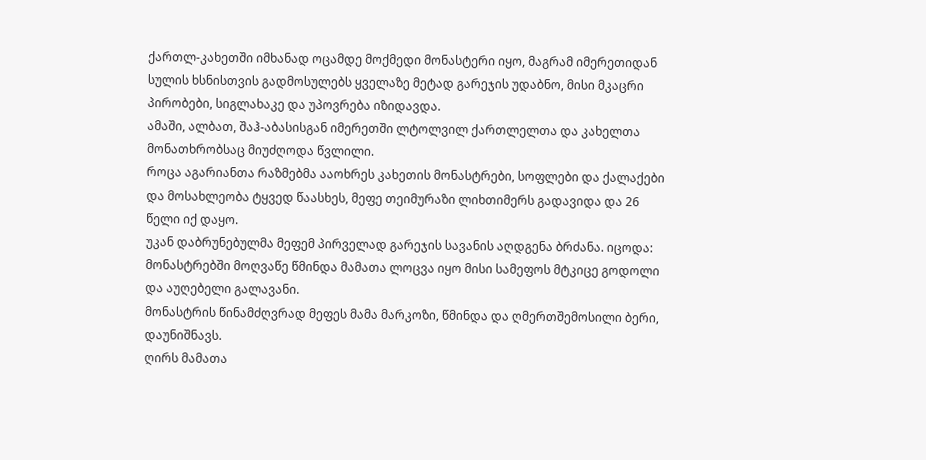ქართლ-კახეთში იმხანად ოცამდე მოქმედი მონასტერი იყო, მაგრამ იმერეთიდან სულის ხსნისთვის გადმოსულებს ყველაზე მეტად გარეჯის უდაბნო, მისი მკაცრი პირობები, სიგლახაკე და უპოვრება იზიდავდა.
ამაში, ალბათ, შაჰ-აბასისგან იმერეთში ლტოლვილ ქართლელთა და კახელთა მონათხრობსაც მიუძღოდა წვლილი.
როცა აგარიანთა რაზმებმა ააოხრეს კახეთის მონასტრები, სოფლები და ქალაქები და მოსახლეობა ტყვედ წაასხეს, მეფე თეიმურაზი ლიხთიმერს გადავიდა და 26 წელი იქ დაყო.
უკან დაბრუნებულმა მეფემ პირველად გარეჯის სავანის აღდგენა ბრძანა. იცოდა: მონასტრებში მოღვაწე წმინდა მამათა ლოცვა იყო მისი სამეფოს მტკიცე გოდოლი და აუღებელი გალავანი.
მონასტრის წინამძღვრად მეფეს მამა მარკოზი, წმინდა და ღმერთშემოსილი ბერი, დაუნიშნავს.
ღირს მამათა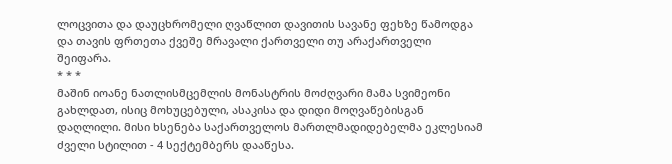ლოცვითა და დაუცხრომელი ღვაწლით დავითის სავანე ფეხზე წამოდგა და თავის ფრთეთა ქვეშე მრავალი ქართველი თუ არაქართველი შეიფარა.
* * *
მაშინ იოანე ნათლისმცემლის მონასტრის მოძღვარი მამა სვიმეონი გახლდათ, ისიც მოხუცებული, ასაკისა და დიდი მოღვაწებისგან დაღლილი. მისი ხსენება საქართველოს მართლმადიდებელმა ეკლესიამ ძველი სტილით - 4 სექტემბერს დააწესა.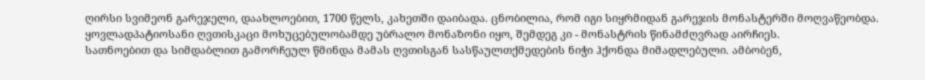ღირსი სვიმეონ გარეჯელი, დაახლოებით, 1700 წელს, კახეთში დაიბადა. ცნობილია, რომ იგი სიყრმიდან გარეჯის მონასტერში მოღვაწეობდა. ყოვლადპატიოსანი ღვთისკაცი მოხუცებულობამდე უბრალო მონაზონი იყო, შემდეგ კი - მონასტრის წინამძღვრად აირჩიეს.
სათნოებით და სიმდაბლით გამორჩეულ წმინდა მამას ღვთისგან სასწაულთქმედების ნიჭი ჰქონდა მიმადლებული. ამბობენ,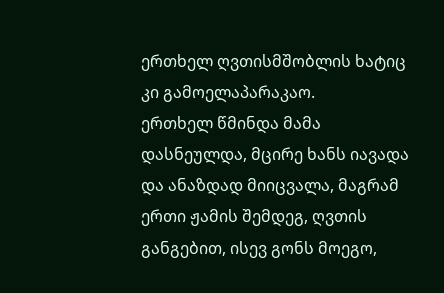ერთხელ ღვთისმშობლის ხატიც კი გამოელაპარაკაო.
ერთხელ წმინდა მამა დასნეულდა, მცირე ხანს იავადა და ანაზდად მიიცვალა, მაგრამ ერთი ჟამის შემდეგ, ღვთის განგებით, ისევ გონს მოეგო,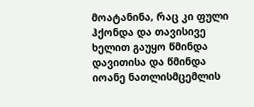მოატანინა, რაც კი ფული ჰქონდა და თავისივე ხელით გაუყო წმინდა დავითისა და წმინდა იოანე ნათლისმცემლის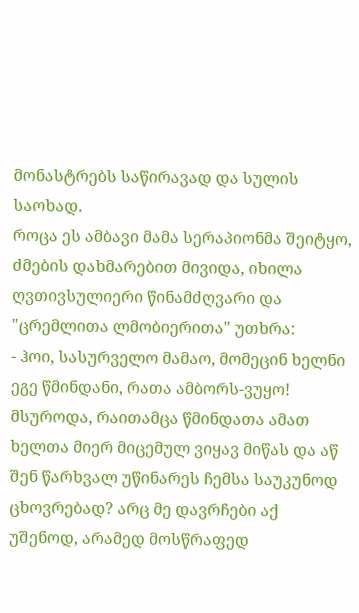მონასტრებს საწირავად და სულის საოხად.
როცა ეს ამბავი მამა სერაპიონმა შეიტყო, ძმების დახმარებით მივიდა, იხილა ღვთივსულიერი წინამძღვარი და "ცრემლითა ლმობიერითა" უთხრა:
- ჰოი, სასურველო მამაო, მომეცინ ხელნი ეგე წმინდანი, რათა ამბორს-ვუყო! მსუროდა, რაითამცა წმინდათა ამათ ხელთა მიერ მიცემულ ვიყავ მიწას და აწ შენ წარხვალ უწინარეს ჩემსა საუკუნოდ ცხოვრებად? არც მე დავრჩები აქ უშენოდ, არამედ მოსწრაფედ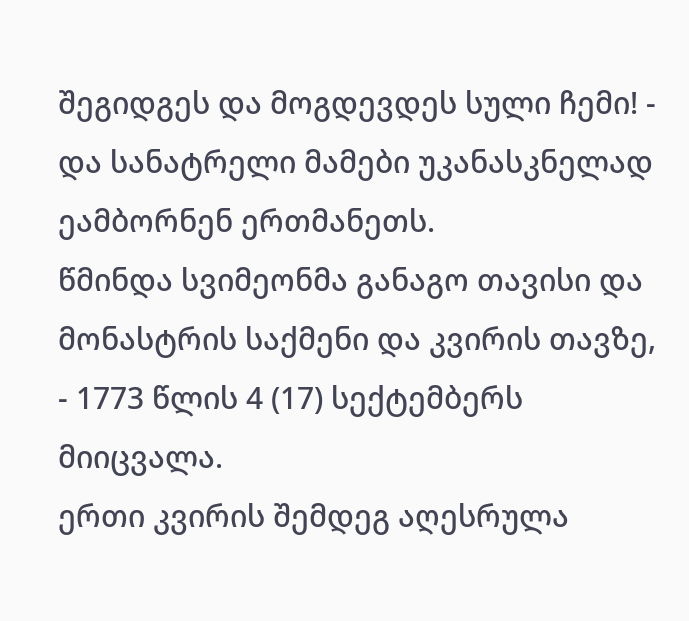შეგიდგეს და მოგდევდეს სული ჩემი! - და სანატრელი მამები უკანასკნელად ეამბორნენ ერთმანეთს.
წმინდა სვიმეონმა განაგო თავისი და მონასტრის საქმენი და კვირის თავზე, - 1773 წლის 4 (17) სექტემბერს მიიცვალა.
ერთი კვირის შემდეგ აღესრულა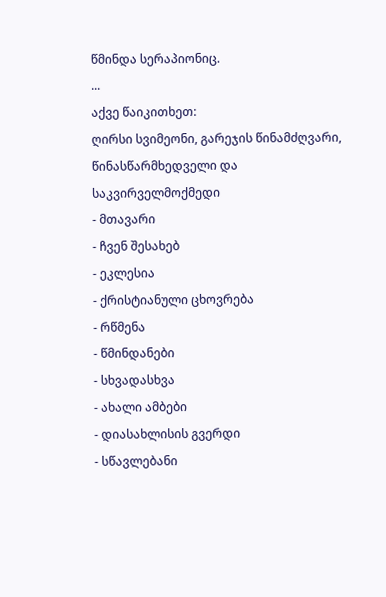წმინდა სერაპიონიც.
...
აქვე წაიკითხეთ:
ღირსი სვიმეონი, გარეჯის წინამძღვარი, წინასწარმხედველი და საკვირველმოქმედი
- მთავარი
- ჩვენ შესახებ
- ეკლესია
- ქრისტიანული ცხოვრება
- რწმენა
- წმინდანები
- სხვადასხვა
- ახალი ამბები
- დიასახლისის გვერდი
- სწავლებანი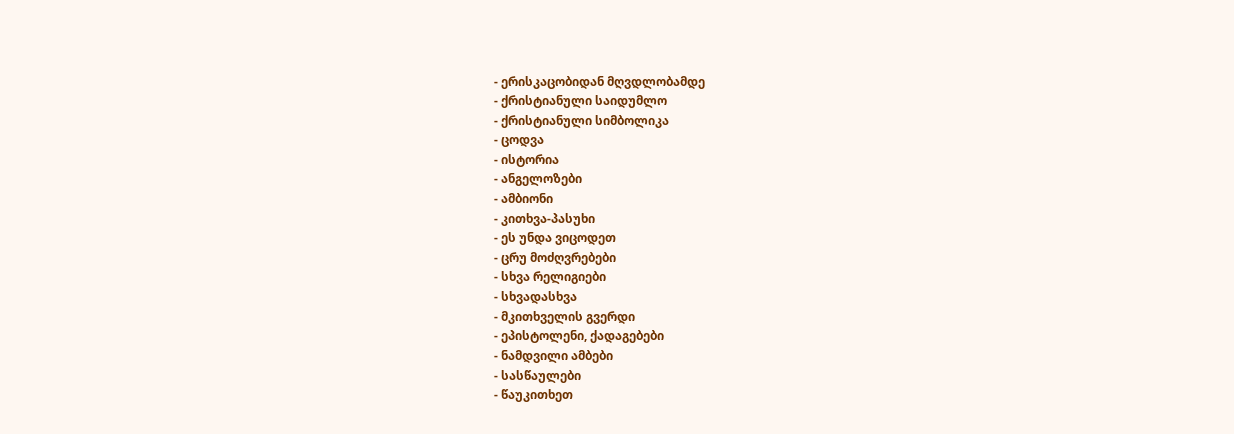- ერისკაცობიდან მღვდლობამდე
- ქრისტიანული საიდუმლო
- ქრისტიანული სიმბოლიკა
- ცოდვა
- ისტორია
- ანგელოზები
- ამბიონი
- კითხვა-პასუხი
- ეს უნდა ვიცოდეთ
- ცრუ მოძღვრებები
- სხვა რელიგიები
- სხვადასხვა
- მკითხველის გვერდი
- ეპისტოლენი, ქადაგებები
- ნამდვილი ამბები
- სასწაულები
- წაუკითხეთ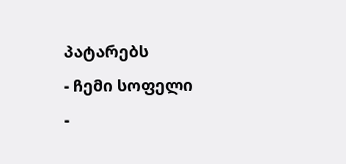პატარებს
- ჩემი სოფელი
-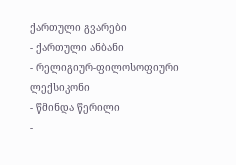ქართული გვარები
- ქართული ანბანი
- რელიგიურ-ფილოსოფიური ლექსიკონი
- წმინდა წერილი
-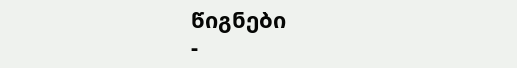წიგნები
-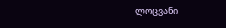ლოცვანი